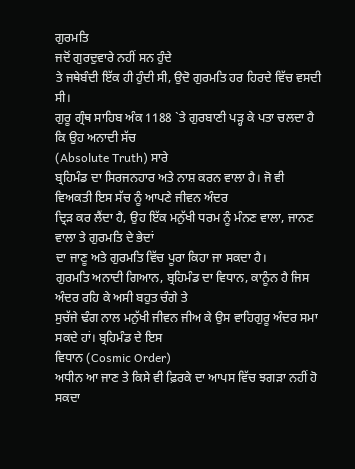ਗੁਰਮਤਿ
ਜਦੋਂ ਗੁਰਦੁਵਾਰੇ ਨਹੀਂ ਸਨ ਹੁੰਦੇ
ਤੇ ਜਥੇਬੰਦੀ ਇੱਕ ਹੀ ਹੁੰਦੀ ਸੀ, ਉਦੋ ਗੁਰਮਤਿ ਹਰ ਹਿਰਦੇ ਵਿੱਚ ਵਸਦੀ ਸੀ।
ਗੁਰੂ ਗ੍ਰੰਥ ਸਾਹਿਬ ਅੰਕ 1188 `ਤੇ ਗੁਰਬਾਣੀ ਪੜ੍ਹ ਕੇ ਪਤਾ ਚਲਦਾ ਹੈ ਕਿ ਉਹ ਅਨਾਦੀ ਸੱਚ
(Absolute Truth) ਸਾਰੇ
ਬ੍ਰਹਿਮੰਡ ਦਾ ਸਿਰਜਨਹਾਰ ਅਤੇ ਨਾਸ਼ ਕਰਨ ਵਾਲਾ ਹੈ। ਜੋ ਵੀ ਵਿਅਕਤੀ ਇਸ ਸੱਚ ਨੂੰ ਆਪਣੇ ਜੀਵਨ ਅੰਦਰ
ਦ੍ਰਿੜ ਕਰ ਲੈਂਦਾ ਹੈ, ਉਹ ਇੱਕ ਮਨੁੱਖੀ ਧਰਮ ਨੂੰ ਮੰਨਣ ਵਾਲਾ, ਜਾਨਣ ਵਾਲਾ ਤੇ ਗੁਰਮਤਿ ਦੇ ਭੇਦਾਂ
ਦਾ ਜਾਣੂ ਅਤੇ ਗੁਰਮਤਿ ਵਿੱਚ ਪੂਰਾ ਕਿਹਾ ਜਾ ਸਕਦਾ ਹੈ।
ਗੁਰਮਤਿ ਅਨਾਦੀ ਗਿਆਨ, ਬ੍ਰਹਿਮੰਡ ਦਾ ਵਿਧਾਨ, ਕਾਨੂੰਨ ਹੈ ਜਿਸ ਅੰਦਰ ਰਹਿ ਕੇ ਅਸੀ ਬਹੁਤ ਚੰਗੇ ਤੇ
ਸੁਚੱਜੇ ਢੰਗ ਨਾਲ ਮਨੁੱਖੀ ਜੀਵਨ ਜੀਅ ਕੇ ਉਸ ਵਾਹਿਗੁਰੂ ਅੰਦਰ ਸਮਾ ਸਕਦੇ ਹਾਂ। ਬ੍ਰਹਿਮੰਡ ਦੇ ਇਸ
ਵਿਧਾਨ (Cosmic Order)
ਅਧੀਨ ਆ ਜਾਣ ਤੇ ਕਿਸੇ ਵੀ ਫ਼ਿਰਕੇ ਦਾ ਆਪਸ ਵਿੱਚ ਝਗੜਾ ਨਹੀਂ ਹੋ ਸਕਦਾ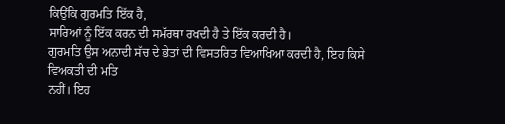ਕਿਉਂਕਿ ਗੁਰਮਤਿ ਇੱਕ ਹੈ,
ਸਾਰਿਆਂ ਨੂੰ ਇੱਕ ਕਰਨ ਦੀ ਸਮੱਰਥਾ ਰਖਦੀ ਹੈ ਤੇ ਇੱਕ ਕਰਦੀ ਹੈ।
ਗੁਰਮਤਿ ਉਸ ਅਨਾਦੀ ਸੱਚ ਦੇ ਭੇਤਾਂ ਦੀ ਵਿਸਤਰਿਤ ਵਿਆਖਿਆ ਕਰਦੀ ਹੈ, ਇਹ ਕਿਸੇ ਵਿਅਕਤੀ ਦੀ ਮਤਿ
ਨਹੀਂ। ਇਹ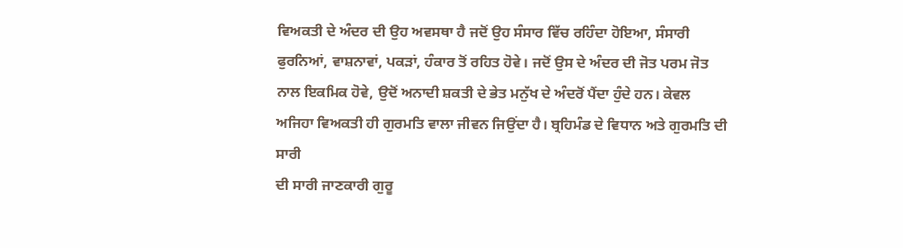ਵਿਅਕਤੀ ਦੇ ਅੰਦਰ ਦੀ ਉਹ ਅਵਸਥਾ ਹੈ ਜਦੋਂ ਉਹ ਸੰਸਾਰ ਵਿੱਚ ਰਹਿੰਦਾ ਹੋਇਆ, ਸੰਸਾਰੀ
ਫੁਰਨਿਆਂ, ਵਾਸ਼ਨਾਵਾਂ, ਪਕੜਾਂ, ਹੰਕਾਰ ਤੋਂ ਰਹਿਤ ਹੋਵੇ। ਜਦੋਂ ਉਸ ਦੇ ਅੰਦਰ ਦੀ ਜੋਤ ਪਰਮ ਜੋਤ
ਨਾਲ ਇਕਮਿਕ ਹੋਵੇ, ਉਦੋਂ ਅਨਾਦੀ ਸ਼ਕਤੀ ਦੇ ਭੇਤ ਮਨੁੱਖ ਦੇ ਅੰਦਰੋਂ ਪੈਂਦਾ ਹੁੰਦੇ ਹਨ। ਕੇਵਲ
ਅਜਿਹਾ ਵਿਅਕਤੀ ਹੀ ਗੁਰਮਤਿ ਵਾਲਾ ਜੀਵਨ ਜਿਉਂਦਾ ਹੈ। ਬ੍ਰਹਿਮੰਡ ਦੇ ਵਿਧਾਨ ਅਤੇ ਗੁਰਮਤਿ ਦੀ ਸਾਰੀ
ਦੀ ਸਾਰੀ ਜਾਣਕਾਰੀ ਗੁਰੂ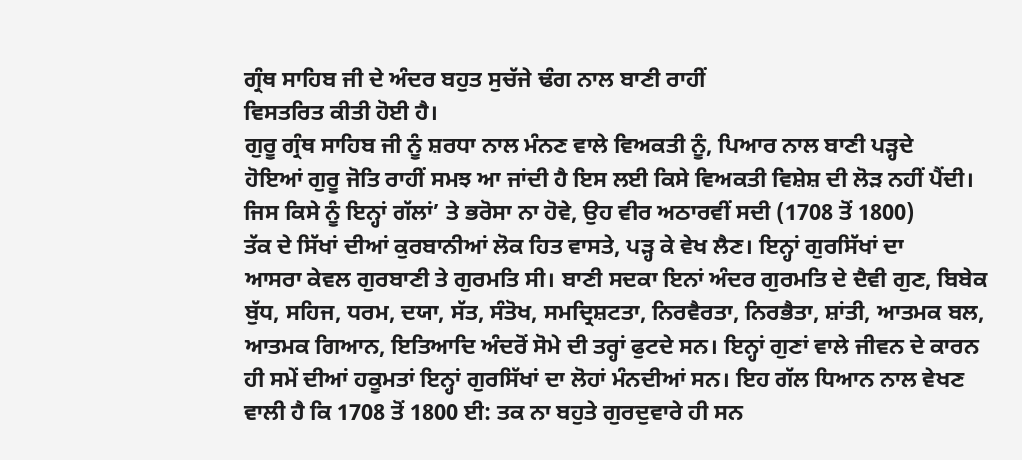ਗ੍ਰੰਥ ਸਾਹਿਬ ਜੀ ਦੇ ਅੰਦਰ ਬਹੁਤ ਸੁਚੱਜੇ ਢੰਗ ਨਾਲ ਬਾਣੀ ਰਾਹੀਂ
ਵਿਸਤਰਿਤ ਕੀਤੀ ਹੋਈ ਹੈ।
ਗੁਰੂ ਗ੍ਰੰਥ ਸਾਹਿਬ ਜੀ ਨੂੰ ਸ਼ਰਧਾ ਨਾਲ ਮੰਨਣ ਵਾਲੇ ਵਿਅਕਤੀ ਨੂੰ, ਪਿਆਰ ਨਾਲ ਬਾਣੀ ਪੜ੍ਹਦੇ
ਹੋਇਆਂ ਗੁਰੂ ਜੋਤਿ ਰਾਹੀਂ ਸਮਝ ਆ ਜਾਂਦੀ ਹੈ ਇਸ ਲਈ ਕਿਸੇ ਵਿਅਕਤੀ ਵਿਸ਼ੇਸ਼ ਦੀ ਲੋੜ ਨਹੀਂ ਪੈਂਦੀ।
ਜਿਸ ਕਿਸੇ ਨੂੰ ਇਨ੍ਹਾਂ ਗੱਲਾਂ’ ਤੇ ਭਰੋਸਾ ਨਾ ਹੋਵੇ, ਉਹ ਵੀਰ ਅਠਾਰਵੀਂ ਸਦੀ (1708 ਤੋਂ 1800)
ਤੱਕ ਦੇ ਸਿੱਖਾਂ ਦੀਆਂ ਕੁਰਬਾਨੀਆਂ ਲੋਕ ਹਿਤ ਵਾਸਤੇ, ਪੜ੍ਹ ਕੇ ਵੇਖ ਲੈਣ। ਇਨ੍ਹਾਂ ਗੁਰਸਿੱਖਾਂ ਦਾ
ਆਸਰਾ ਕੇਵਲ ਗੁਰਬਾਣੀ ਤੇ ਗੁਰਮਤਿ ਸੀ। ਬਾਣੀ ਸਦਕਾ ਇਨਾਂ ਅੰਦਰ ਗੁਰਮਤਿ ਦੇ ਦੈਵੀ ਗੁਣ, ਬਿਬੇਕ
ਬੁੱਧ, ਸਹਿਜ, ਧਰਮ, ਦਯਾ, ਸੱਤ, ਸੰਤੋਖ, ਸਮਦ੍ਰਿਸ਼ਟਤਾ, ਨਿਰਵੈਰਤਾ, ਨਿਰਭੈਤਾ, ਸ਼ਾਂਤੀ, ਆਤਮਕ ਬਲ,
ਆਤਮਕ ਗਿਆਨ, ਇਤਿਆਦਿ ਅੰਦਰੋਂ ਸੋਮੇ ਦੀ ਤਰ੍ਹਾਂ ਫੁਟਦੇ ਸਨ। ਇਨ੍ਹਾਂ ਗੁਣਾਂ ਵਾਲੇ ਜੀਵਨ ਦੇ ਕਾਰਨ
ਹੀ ਸਮੇਂ ਦੀਆਂ ਹਕੂਮਤਾਂ ਇਨ੍ਹਾਂ ਗੁਰਸਿੱਖਾਂ ਦਾ ਲੋਹਾਂ ਮੰਨਦੀਆਂ ਸਨ। ਇਹ ਗੱਲ ਧਿਆਨ ਨਾਲ ਵੇਖਣ
ਵਾਲੀ ਹੈ ਕਿ 1708 ਤੋਂ 1800 ਈ: ਤਕ ਨਾ ਬਹੁਤੇ ਗੁਰਦੁਵਾਰੇ ਹੀ ਸਨ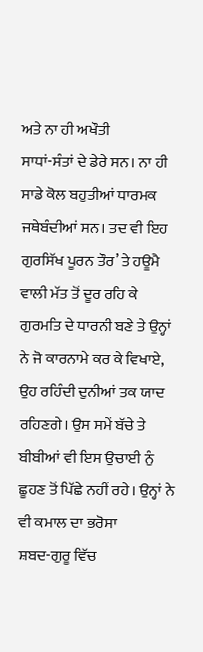ਅਤੇ ਨਾ ਹੀ ਅਖੌਤੀ
ਸਾਧਾਂ-ਸੰਤਾਂ ਦੇ ਡੇਰੇ ਸਨ। ਨਾ ਹੀ ਸਾਡੇ ਕੋਲ ਬਹੁਤੀਆਂ ਧਾਰਮਕ ਜਥੇਬੰਦੀਆਂ ਸਨ। ਤਦ ਵੀ ਇਹ
ਗੁਰਸਿੱਖ ਪੂਰਨ ਤੌਰ’ ਤੇ ਹਊਮੈ ਵਾਲੀ ਮੱਤ ਤੋਂ ਦੂਰ ਰਹਿ ਕੇ ਗੁਰਮਤਿ ਦੇ ਧਾਰਨੀ ਬਣੇ ਤੇ ਉਨ੍ਹਾਂ
ਨੇ ਜੋ ਕਾਰਨਾਮੇ ਕਰ ਕੇ ਵਿਖਾਏ, ਉਹ ਰਹਿੰਦੀ ਦੁਨੀਆਂ ਤਕ ਯਾਦ ਰਹਿਣਗੇ। ਉਸ ਸਮੇਂ ਬੱਚੇ ਤੇ
ਬੀਬੀਆਂ ਵੀ ਇਸ ਉਚਾਈ ਨੁੰ ਛੂਹਣ ਤੋਂ ਪਿੱਛੇ ਨਹੀਂ ਰਹੇ। ਉਨ੍ਹਾਂ ਨੇ ਵੀ ਕਮਾਲ ਦਾ ਭਰੋਸਾ
ਸ਼ਬਦ-ਗੁਰੂ ਵਿੱਚ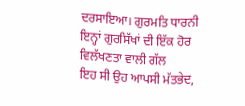ਦਰਸਾਇਆ। ਗੁਰਮਤਿ ਧਾਰਨੀ ਇਨ੍ਹਾਂ ਗੁਰਸਿੱਖਾਂ ਦੀ ਇੱਕ ਹੋਰ ਵਿਲੱਖਣਤਾ ਵਾਲੀ ਗੱਲ
ਇਹ ਸੀ ਉਹ ਆਪਸੀ ਮੱਤਭੇਦ,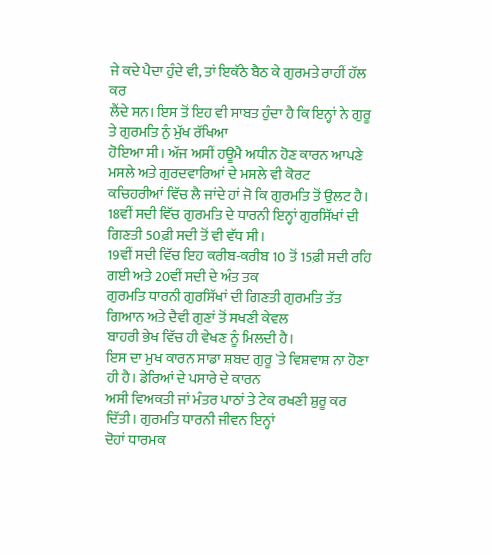ਜੇ ਕਦੇ ਪੈਦਾ ਹੁੰਦੇ ਵੀ, ਤਾਂ ਇਕੱਠੇ ਬੈਠ ਕੇ ਗੁਰਮਤੇ ਰਾਹੀਂ ਹੱਲ ਕਰ
ਲੈਂਦੇ ਸਨ। ਇਸ ਤੋਂ ਇਹ ਵੀ ਸਾਬਤ ਹੁੰਦਾ ਹੈ ਕਿ ਇਨ੍ਹਾਂ ਨੇ ਗੁਰੂ ਤੇ ਗੁਰਮਤਿ ਨੁੰ ਮੁੱਖ ਰੱਖਿਆ
ਹੋਇਆ ਸੀ। ਅੱਜ ਅਸੀਂ ਹਊਮੈ ਅਧੀਨ ਹੋਣ ਕਾਰਨ ਆਪਣੇ ਮਸਲੇ ਅਤੇ ਗੁਰਦਵਾਰਿਆਂ ਦੇ ਮਸਲੇ ਵੀ ਕੋਰਟ
ਕਚਿਹਰੀਆਂ ਵਿੱਚ ਲੈ ਜਾਂਦੇ ਹਾਂ ਜੋ ਕਿ ਗੁਰਮਤਿ ਤੋਂ ਉਲਟ ਹੈ।
18ਵੀਂ ਸਦੀ ਵਿੱਚ ਗੁਰਮਤਿ ਦੇ ਧਾਰਨੀ ਇਨ੍ਹਾਂ ਗੁਰਸਿੱਖਾਂ ਦੀ ਗਿਣਤੀ 50ਫ਼ੀ ਸਦੀ ਤੋਂ ਵੀ ਵੱਧ ਸੀ।
19ਵੀਂ ਸਦੀ ਵਿੱਚ ਇਹ ਕਰੀਬ-ਕਰੀਬ 10 ਤੋਂ 15ਫ਼ੀ ਸਦੀ ਰਹਿ ਗਈ ਅਤੇ 20ਵੀਂ ਸਦੀ ਦੇ ਅੰਤ ਤਕ
ਗੁਰਮਤਿ ਧਾਰਨੀ ਗੁਰਸਿੱਖਾਂ ਦੀ ਗਿਣਤੀ ਗੁਰਮਤਿ ਤੱਤ ਗਿਆਨ ਅਤੇ ਦੈਵੀ ਗੁਣਾਂ ਤੋਂ ਸਖਣੀ ਕੇਵਲ
ਬਾਹਰੀ ਭੇਖ ਵਿੱਚ ਹੀ ਵੇਖਣ ਨੂੰ ਮਿਲਦੀ ਹੈ।
ਇਸ ਦਾ ਮੁਖ ਕਾਰਨ ਸਾਡਾ ਸ਼ਬਦ ਗੁਰੂ `ਤੇ ਵਿਸ਼ਵਾਸ਼ ਨਾ ਹੋਣਾ ਹੀ ਹੈ। ਡੇਰਿਆਂ ਦੇ ਪਸਾਰੇ ਦੇ ਕਾਰਨ
ਅਸੀ ਵਿਅਕਤੀ ਜਾਂ ਮੰਤਰ ਪਾਠਾਂ ਤੇ ਟੇਕ ਰਖਣੀ ਸ਼ੁਰੂ ਕਰ ਦਿੱਤੀ। ਗੁਰਮਤਿ ਧਾਰਨੀ ਜੀਵਨ ਇਨ੍ਹਾਂ
ਦੋਹਾਂ ਧਾਰਮਕ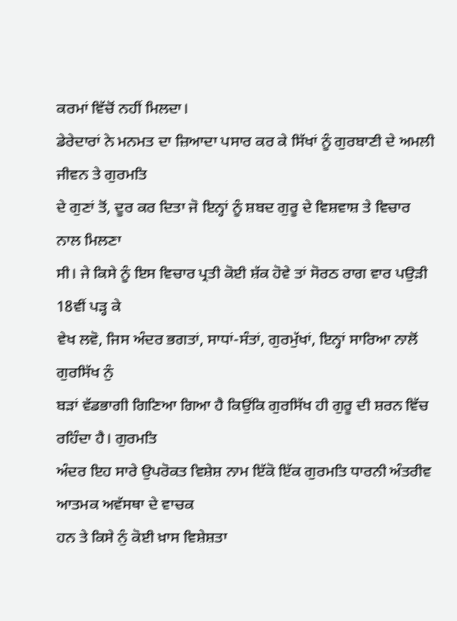ਕਰਮਾਂ ਵਿੱਚੋਂ ਨਹੀਂ ਮਿਲਦਾ।
ਡੇਰੇਦਾਰਾਂ ਨੇ ਮਨਮਤ ਦਾ ਜ਼ਿਆਦਾ ਪਸਾਰ ਕਰ ਕੇ ਸਿੱਖਾਂ ਨੂੰ ਗੁਰਬਾਣੀ ਦੇ ਅਮਲੀ ਜੀਵਨ ਤੇ ਗੁਰਮਤਿ
ਦੇ ਗੁਣਾਂ ਤੋਂ, ਦੂਰ ਕਰ ਦਿਤਾ ਜੋ ਇਨ੍ਹਾਂ ਨੂੰ ਸ਼ਬਦ ਗੁਰੂ ਦੇ ਵਿਸ਼ਵਾਸ਼ ਤੇ ਵਿਚਾਰ ਨਾਲ ਮਿਲਣਾ
ਸੀ। ਜੇ ਕਿਸੇ ਨੂੰ ਇਸ ਵਿਚਾਰ ਪ੍ਰਤੀ ਕੋਈ ਸ਼ੱਕ ਹੋਵੇ ਤਾਂ ਸੋਰਠ ਰਾਗ ਵਾਰ ਪਉੜੀ 18ਵੀਂ ਪੜ੍ਹ ਕੇ
ਵੇਖ ਲਵੋ, ਜਿਸ ਅੰਦਰ ਭਗਤਾਂ, ਸਾਧਾਂ-ਸੰਤਾਂ, ਗੁਰਮੁੱਖਾਂ, ਇਨ੍ਹਾਂ ਸਾਰਿਆ ਨਾਲੋਂ ਗੁਰਸਿੱਖ ਨੁੰ
ਬੜਾਂ ਵੱਡਭਾਗੀ ਗਿਣਿਆ ਗਿਆ ਹੈ ਕਿਉਂਕਿ ਗੁਰਸਿੱਖ ਹੀ ਗੁਰੂ ਦੀ ਸ਼ਰਨ ਵਿੱਚ ਰਹਿੰਦਾ ਹੈ। ਗੁਰਮਤਿ
ਅੰਦਰ ਇਹ ਸਾਰੇ ਉਪਰੋਕਤ ਵਿਸ਼ੇਸ਼ ਨਾਮ ਇੱਕੋ ਇੱਕ ਗੁਰਮਤਿ ਧਾਰਨੀ ਅੰਤਰੀਵ ਆਤਮਕ ਅਵੱਸਥਾ ਦੇ ਵਾਚਕ
ਹਨ ਤੇ ਕਿਸੇ ਨੁੰ ਕੋਈ ਖ਼ਾਸ ਵਿਸ਼ੇਸ਼ਤਾ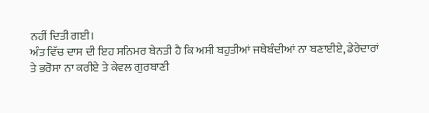ਨਹੀਂ ਦਿਤੀ ਗਈ।
ਅੰਤ ਵਿੱਚ ਦਾਸ ਦੀ ਇਹ ਸਨਿਮਰ ਬੇਨਤੀ ਹੈ ਕਿ ਅਸੀ ਬਹੁਤੀਆਂ ਜਥੇਬੰਦੀਆਂ ਨਾ ਬਣਾਈਏ, ਡੇਰੇਦਾਰਾਂ
ਤੇ ਭਰੋਸਾ ਨਾ ਕਰੀਏ ਤੇ ਕੇਵਲ ਗੁਰਬਾਣੀ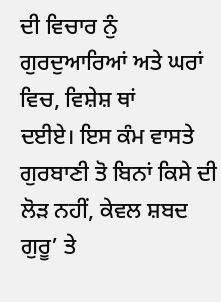ਦੀ ਵਿਚਾਰ ਨੁੰ ਗੁਰਦੁਆਰਿਆਂ ਅਤੇ ਘਰਾਂ ਵਿਚ, ਵਿਸ਼ੇਸ਼ ਥਾਂ
ਦਈਏ। ਇਸ ਕੰਮ ਵਾਸਤੇ ਗੁਰਬਾਣੀ ਤੋ ਬਿਨਾਂ ਕਿਸੇ ਦੀ ਲੋੜ ਨਹੀਂ, ਕੇਵਲ ਸ਼ਬਦ ਗੁਰੂ’ ਤੇ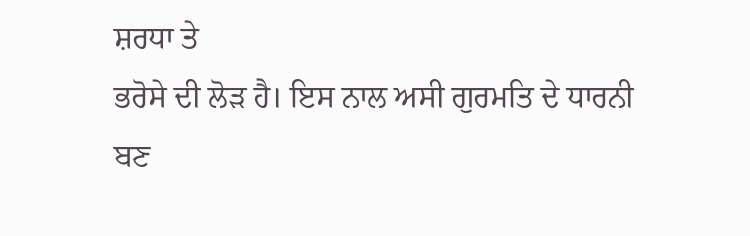ਸ਼ਰਧਾ ਤੇ
ਭਰੋਸੇ ਦੀ ਲੋੜ ਹੈ। ਇਸ ਨਾਲ ਅਸੀ ਗੁਰਮਤਿ ਦੇ ਧਾਰਨੀ ਬਣ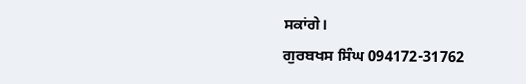ਸਕਾਂਗੇ।
ਗੁਰਬਖਸ ਸਿੰਘ 094172-31762